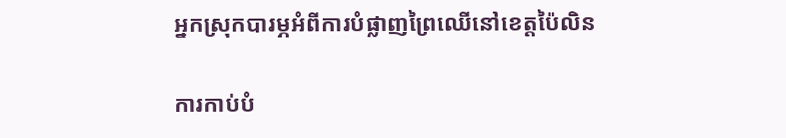អ្នកស្រុកបារម្ភអំពីការបំផ្លាញព្រៃឈើនៅខេត្តប៉ៃលិន

ការកាប់បំ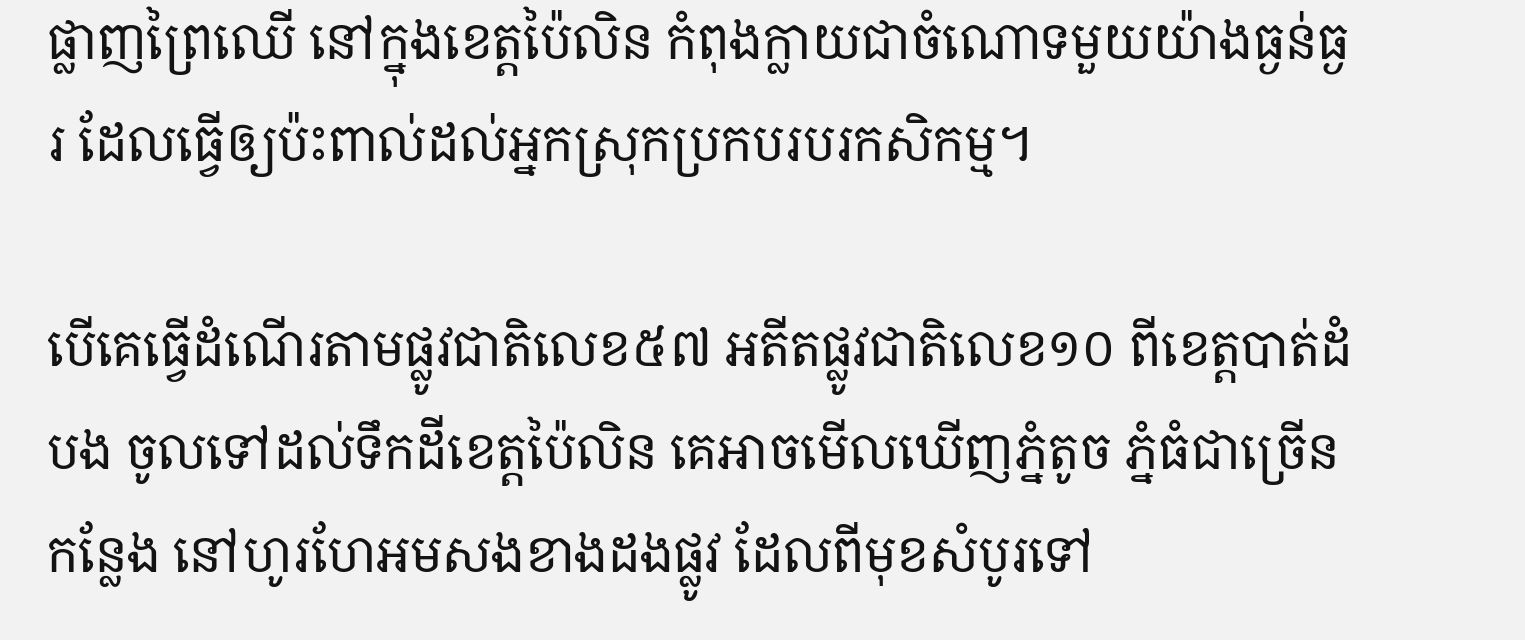ផ្លាញព្រៃឈើ នៅក្នុងខេត្តប៉ៃលិន កំពុងក្លាយជាចំណោទមួយយ៉ាងធ្ងន់ធ្ងរ ដែលធ្វើឲ្យប៉ះពាល់ដល់អ្នកស្រុកប្រកបរបរកសិកម្ម។

បើគេធ្វើដំណើរតាមផ្លូវជាតិលេខ៥៧ អតីតផ្លូវជាតិលេខ១០ ពីខេត្តបាត់ដំបង ចូលទៅដល់ទឹកដីខេត្តប៉ៃលិន គេអាចមើលឃើញភ្នំតូច ភ្នំធំជាច្រើនកន្លែង នៅហូរហែអមសងខាងដងផ្លូវ ដែលពីមុខសំបូរទៅ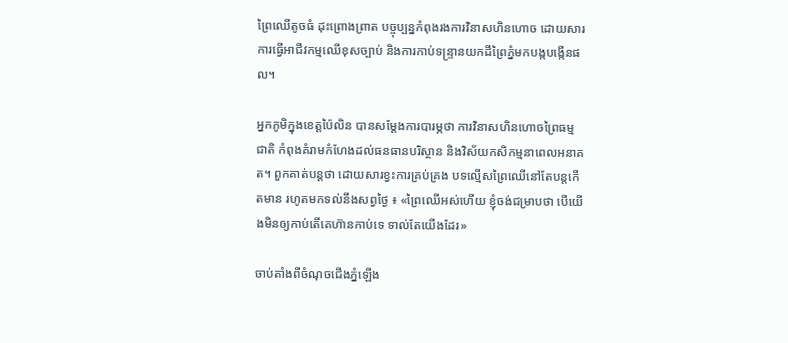ព្រៃឈើតូចធំ ដុះព្រោងព្រាត បច្ចុប្បន្នកំពុងរងការវិនាសហិនហោច ដោយសារការធ្វើអាជីវកម្មឈើខុសច្បាប់ និងការកាប់ទន្ទ្រានយកដីព្រៃភ្នំមកបង្កបង្កើនផល។

អ្នកភូមិក្នុងខេត្តប៉ៃលិន បានសម្តែងការបារម្ភថា ការវិនាសហិនហោចព្រៃធម្មជាតិ កំពុងគំរាមកំហែងដល់ធនធានបរិស្ថាន និងវិស័យកសិកម្មនាពេលអនាគត។ ពួកគាត់បន្តថា ដោយសារខ្វះការគ្រប់គ្រង បទល្មើសព្រៃឈើនៅតែបន្តកើតមាន រហូតមកទល់នឹងសព្វថ្ងៃ ៖ «ព្រៃឈើអស់ហើយ ខ្ញុំចង់ជម្រាបថា បើយើងមិនឲ្យកាប់តើគេហ៊ានកាប់ទេ ទាល់តែយើងដែរ»

ចាប់តាំងពីចំណុចជើងភ្នំឡើង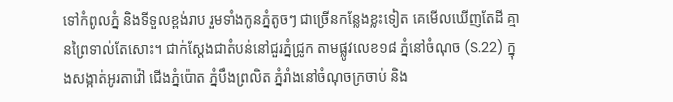ទៅកំពូលភ្នំ និងទីទួលខ្ពង់រាប រួមទាំងកូនភ្នំតូចៗ ជាច្រើនកន្លែងខ្លះទៀត គេមើលឃើញតែដី គ្មានព្រៃទាល់តែសោះ។ ជាក់ស្តែងជាតំបន់នៅជួរភ្នំជ្រូក តាមផ្លូវលេខ១៨ ភ្នំនៅចំណុច (S.22) ក្នុងសង្កាត់អូរតាវ៉ៅ ជើងភ្នំប៉ោត ភ្នំបឹងព្រលិត ភ្នំរាំងនៅចំណុចក្រចាប់ និង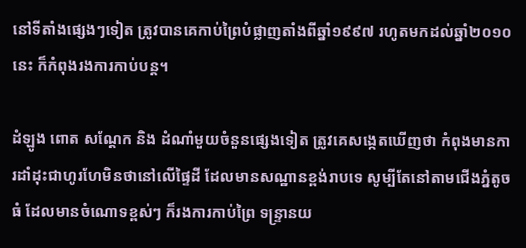នៅទីតាំងផ្សេងៗទៀត ត្រូវបានគេកាប់ព្រៃបំផ្លាញតាំងពីឆ្នាំ១៩៩៧ រហូតមកដល់ឆ្នាំ២០១០នេះ ក៏កំពុងរងការកាប់បន្ត។

ដំឡូង ពោត សណ្ដែក និង ដំណាំមួយចំនួនផ្សេងទៀត ត្រូវគេសង្កេតឃើញថា កំពុងមានការដាំដុះជាហូរហែមិនថានៅលើផ្ទៃដី ដែលមានសណ្ឋានខ្ពង់រាបទេ សូម្បីតែនៅតាមជើងភ្នំតូចធំ ដែលមានចំណោទខ្ពស់ៗ ក៏រងការកាប់ព្រៃ ទន្ទ្រានយ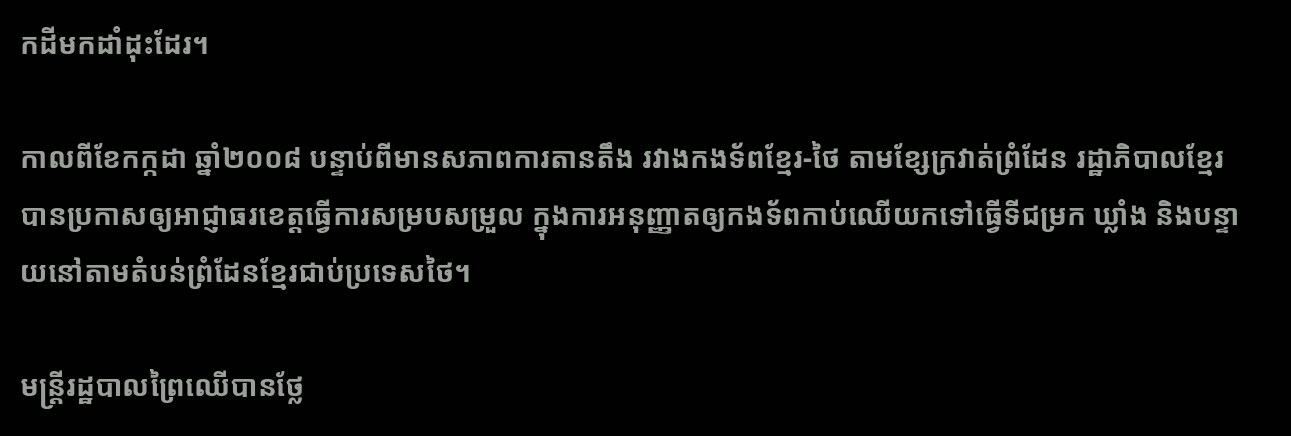កដីមកដាំដុះដែរ។

កាលពីខែកក្កដា ឆ្នាំ២០០៨ បន្ទាប់ពីមានសភាពការតានតឹង រវាងកងទ័ពខ្មែរ-ថៃ តាមខ្សែក្រវាត់ព្រំដែន រដ្ឋាភិបាលខ្មែរ បានប្រកាសឲ្យអាជ្ញាធរខេត្តធ្វើការសម្របសម្រួល ក្នុងការអនុញ្ញាតឲ្យកងទ័ពកាប់ឈើយកទៅធ្វើទីជម្រក ឃ្លាំង និងបន្ទាយនៅតាមតំបន់ព្រំដែនខ្មែរជាប់ប្រទេសថៃ។

មន្ត្រីរដ្ឋបាលព្រៃឈើបានថ្លែ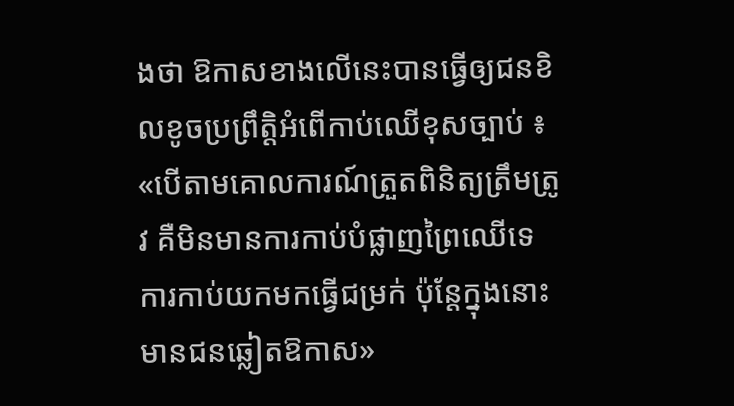ងថា ឱកាសខាងលើនេះបានធ្វើឲ្យជនខិលខូចប្រព្រឹត្តិអំពើកាប់ឈើខុសច្បាប់ ៖ «បើតាមគោលការណ៍ត្រួតពិនិត្យត្រឹមត្រូវ គឺមិនមានការកាប់បំផ្លាញព្រៃឈើទេ ការកាប់យកមកធ្វើជម្រក់ ប៉ុន្តែក្នុងនោះមានជនឆ្លៀតឱកាស»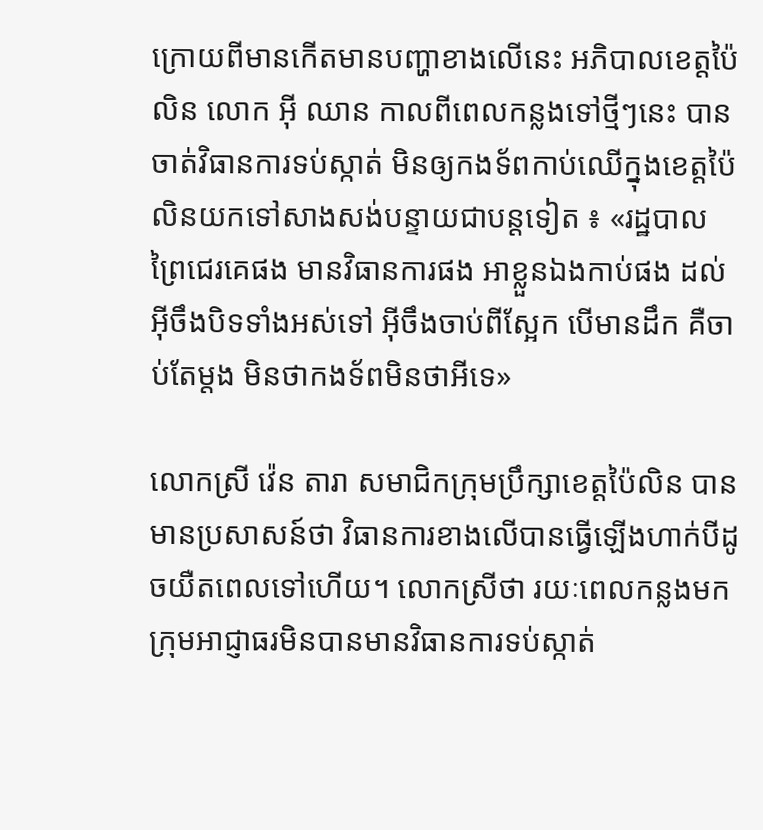ក្រោយពីមានកើតមានបញ្ហាខាងលើនេះ អភិបាលខេត្តប៉ៃលិន លោក អ៊ី ឈាន កាលពីពេលកន្លងទៅថ្មីៗនេះ បានចាត់វិធានការទប់ស្កាត់ មិនឲ្យកងទ័ពកាប់ឈើក្នុងខេត្តប៉ៃលិនយកទៅសាងសង់បន្ទាយជាបន្តទៀត ៖ «រដ្ឋបាលព្រៃជេរគេផង មានវិធានការផង អាខ្លួនឯងកាប់ផង ដល់អ៊ីចឹងបិទទាំងអស់ទៅ អ៊ីចឹងចាប់ពីស្អែក បើមានដឹក គឺចាប់តែម្តង មិនថាកងទ័ពមិនថាអីទេ»

លោកស្រី វ៉េន តារា សមាជិកក្រុមប្រឹក្សាខេត្តប៉ៃលិន បានមានប្រសាសន៍ថា វិធានការខាងលើបានធ្វើឡើងហាក់បីដូចយឺតពេលទៅហើយ។ លោកស្រីថា រយៈពេលកន្លងមក ក្រុមអាជ្ញាធរមិនបានមានវិធានការទប់ស្កាត់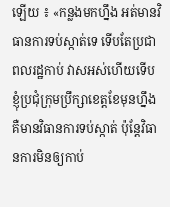ឡើយ ៖ «កន្លងមកហ្នឹង អត់មានវិធានការទប់ស្កាត់ទេ ទើបតែប្រជាពលរដ្ឋកាប់ វាសអស់ហើយទើបខ្ញុំប្រជុំក្រុមប្រឹក្សាខេត្តខែមុនហ្នឹង គឺមានវិធានការទប់ស្កាត់ ប៉ុន្តែវិធានការមិនឲ្យកាប់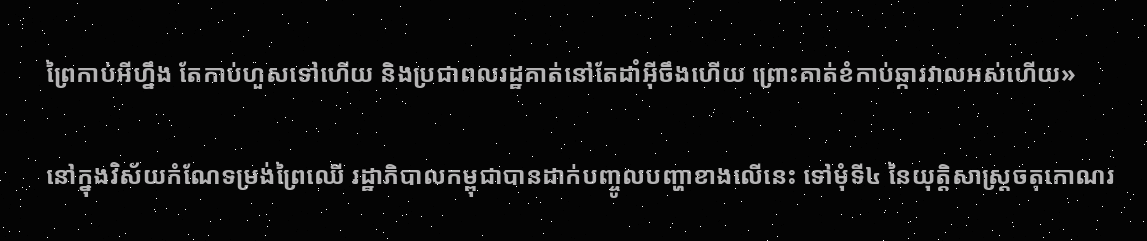ព្រៃកាប់អីហ្នឹង តែកាប់ហួសទៅហើយ និងប្រជាពលរដ្ឋគាត់នៅតែដាំអ៊ីចឹងហើយ ព្រោះគាត់ខំកាប់ឆ្ការវាលអស់ហើយ»

នៅក្នុងវិស័យកំណែទម្រង់ព្រៃឈើ រដ្ឋាភិបាលកម្ពុជាបានដាក់បញ្ចូលបញ្ហាខាងលើនេះ ទៅមុំទី៤ នៃយុត្តិសាស្ត្រចតុកោណរ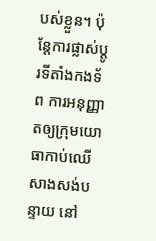បស់ខ្លួន។ ប៉ុន្តែការផ្លាស់ប្ដូរទីតាំងកងទ័ព ការអនុញ្ញាតឲ្យក្រុមយោធាកាប់ឈើសាងសង់បន្ទាយ នៅ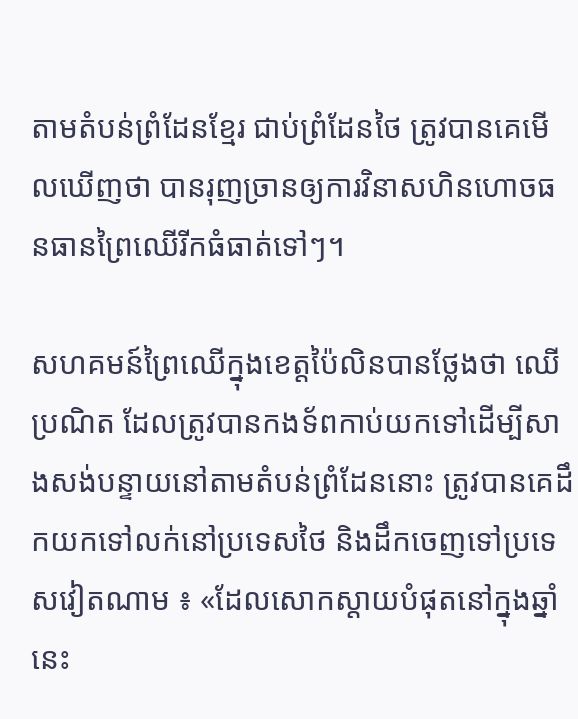តាមតំបន់ព្រំដែនខ្មែរ ជាប់ព្រំដែនថៃ ត្រូវបានគេមើលឃើញថា បានរុញច្រានឲ្យការវិនាសហិនហោចធនធានព្រៃឈើរីកធំធាត់ទៅៗ។

សហគមន៍ព្រៃឈើក្នុងខេត្តប៉ៃលិនបានថ្លែងថា ឈើប្រណិត ដែលត្រូវបានកងទ័ពកាប់យកទៅដើម្បីសាងសង់បន្ទាយនៅតាមតំបន់ព្រំដែននោះ ត្រូវបានគេដឹកយកទៅលក់នៅប្រទេសថៃ និងដឹកចេញទៅប្រទេសវៀតណាម ៖ «ដែលសោកស្ដាយបំផុតនៅក្នុងឆ្នាំនេះ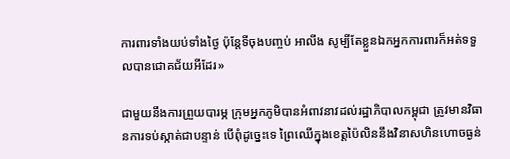ការពារទាំងយប់ទាំងថ្ងៃ ប៉ុន្តែទីចុងបញ្ចប់ អាលីង សូម្បីតែខ្លួនឯកអ្នកការពារក៏អត់ទទួលបានជោគជ័យអីដែរ»

ជាមួយនឹងការព្រួយបារម្ភ ក្រុមអ្នកភូមិបានអំពាវនាវដល់រដ្ឋាភិបាលកម្ពុជា ត្រូវមានវិធានការទប់ស្កាត់ជាបន្ទាន់ បើពុំដូច្នេះទេ ព្រៃឈើក្នុងខេត្តប៉ៃលិននឹងវិនាសហិនហោចធ្ងន់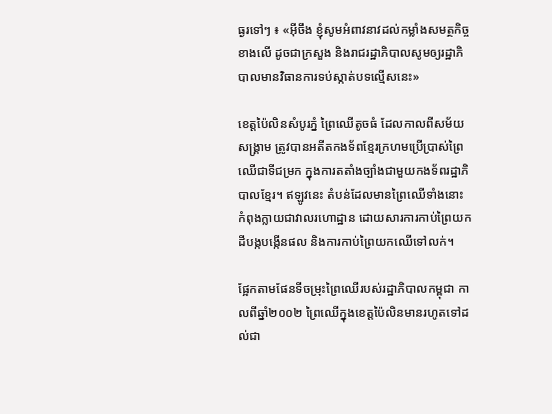ធ្ងរទៅៗ ៖ «អ៊ីចឹង ខ្ញុំសូមអំពាវនាវដល់កម្លាំងសមត្ថកិច្ចខាងលើ ដូចជាក្រសួង និងរាជរដ្ឋាភិបាលសូមឲ្យរដ្ឋាភិបាលមានវិធានការទប់ស្កាត់បទល្មើសនេះ»

ខេត្តប៉ៃលិនសំបូរភ្នំ ព្រៃឈើតូចធំ ដែលកាលពីសម័យសង្រ្គាម ត្រូវបានអតីតកងទ័ពខ្មែរក្រហមប្រើប្រាស់ព្រៃឈើជាទីជម្រក ក្នុងការតតាំងច្បាំងជាមួយកងទ័ពរដ្ឋាភិបាលខ្មែរ។ ឥឡូវនេះ តំបន់ដែលមានព្រៃឈើទាំងនោះ កំពុងក្លាយជាវាលរហោដ្ឋាន ដោយសារការកាប់ព្រៃយកដីបង្កបង្កើនផល និងការកាប់ព្រៃយកឈើទៅលក់។

ផ្អែកតាមផែនទីចម្រុះព្រៃឈើរបស់រដ្ឋាភិបាលកម្ពុជា កាលពីឆ្នាំ២០០២ ព្រៃឈើក្នុងខេត្តប៉ៃលិនមានរហូតទៅដល់ជា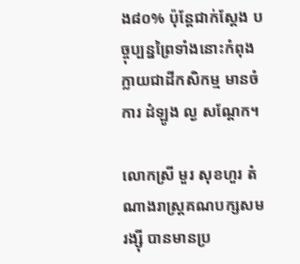ង៨០% ប៉ុន្តែជាក់ស្តែង បច្ចុប្បន្នព្រៃទាំងនោះកំពុងក្លាយជាដីកសិកម្ម មានចំការ ដំឡូង ល្ង សណ្តែក។

លោកស្រី មួរ សុខហួរ តំណាងរាស្ត្រគណបក្សសមរង្ស៊ី បានមានប្រ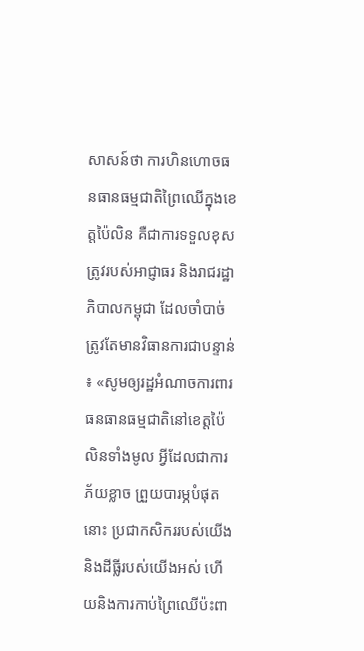សាសន៍ថា ការហិនហោចធនធានធម្មជាតិព្រៃឈើក្នុងខេត្តប៉ៃលិន គឺជាការទទួលខុសត្រូវរបស់អាជ្ញាធរ និងរាជរដ្ឋាភិបាលកម្ពុជា ដែលចាំបាច់ត្រូវតែមានវិធានការជាបន្ទាន់ ៖ «សូមឲ្យរដ្ឋអំណាចការពារធនធានធម្មជាតិនៅខេត្តប៉ៃលិនទាំងមូល អ្វីដែលជាការភ័យខ្លាច ព្រួយបារម្ភបំផុតនោះ ប្រជាកសិកររបស់យើង និងដីធ្លីរបស់យើងអស់ ហើយនិងការកាប់ព្រៃឈើប៉ះពា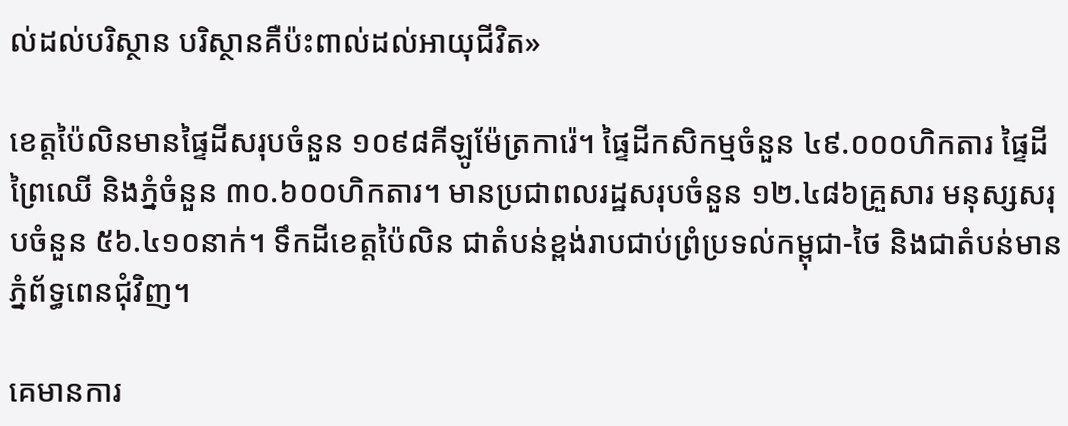ល់ដល់បរិស្ថាន បរិស្ថានគឺប៉ះពាល់ដល់អាយុជីវិត»

ខេត្តប៉ៃលិនមានផ្ទៃដីសរុបចំនួន ១០៩៨គីឡូម៉ែត្រការ៉េ។ ផ្ទៃដីកសិកម្មចំនួន ៤៩.០០០ហិកតារ ផ្ទៃដីព្រៃឈើ និងភ្នំចំនួន ៣០.៦០០ហិកតារ។ មានប្រជាពលរដ្ឋសរុបចំនួន ១២.៤៨៦គ្រួសារ មនុស្សសរុបចំនួន ៥៦.៤១០នាក់។ ទឹកដីខេត្តប៉ៃលិន ជាតំបន់ខ្ពង់រាបជាប់ព្រំប្រទល់កម្ពុជា-ថៃ និងជាតំបន់មានភ្នំព័ទ្ធពេនជុំវិញ។

គេមានការ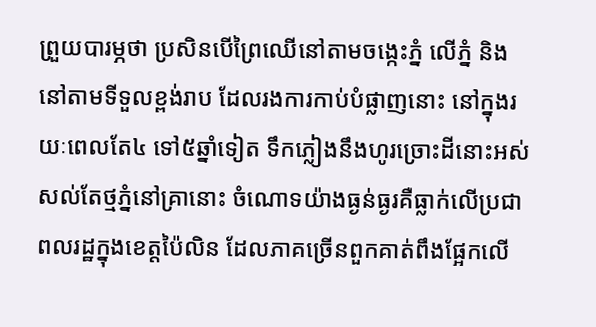ព្រួយបារម្ភថា ប្រសិនបើព្រៃឈើនៅតាមចង្កេះភ្នំ លើភ្នំ និងនៅតាមទីទួលខ្ពង់រាប ដែលរងការកាប់បំផ្លាញនោះ នៅក្នុងរយៈពេលតែ៤ ទៅ៥ឆ្នាំទៀត ទឹកភ្លៀងនឹងហូរច្រោះដីនោះអស់ សល់តែថ្មភ្នំនៅគ្រានោះ ចំណោទយ៉ាងធ្ងន់ធ្ងរគឺធ្លាក់លើប្រជាពលរដ្ឋក្នុងខេត្តប៉ៃលិន ដែលភាគច្រើនពួកគាត់ពឹងផ្អែកលើ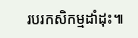របរកសិកម្មដាំដុះ៕